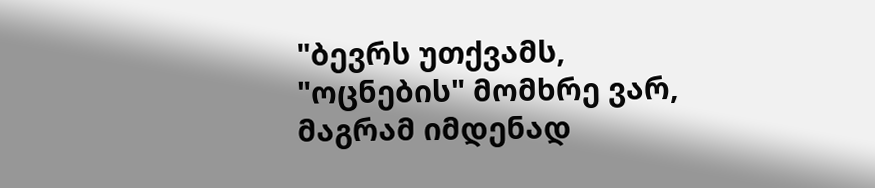"ბევრს უთქვამს, "ოცნების" მომხრე ვარ, მაგრამ იმდენად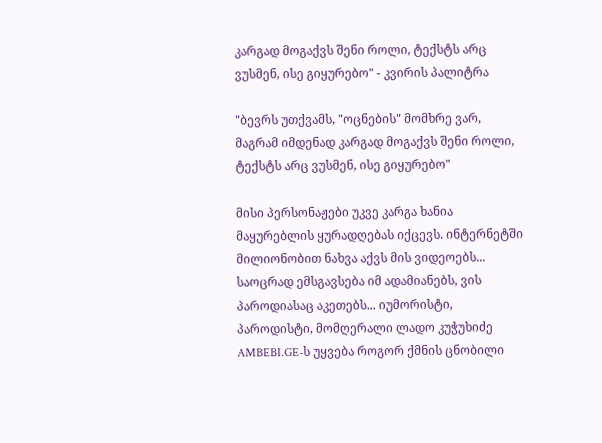კარგად მოგაქვს შენი როლი, ტექსტს არც ვუსმენ, ისე გიყურებო" - კვირის პალიტრა

"ბევრს უთქვამს, "ოცნების" მომხრე ვარ, მაგრამ იმდენად კარგად მოგაქვს შენი როლი, ტექსტს არც ვუსმენ, ისე გიყურებო"

მისი პერსონაჟები უკვე კარგა ხანია მაყურებლის ყურადღებას იქცევს. ინტერნეტში მილიონობით ნახვა აქვს მის ვიდეოებს... საოცრად ემსგავსება იმ ადამიანებს, ვის პაროდიასაც აკეთებს... იუმორისტი, პაროდისტი, მომღერალი ლადო კუჭუხიძე AMBEBI.GE-ს უყვება როგორ ქმნის ცნობილი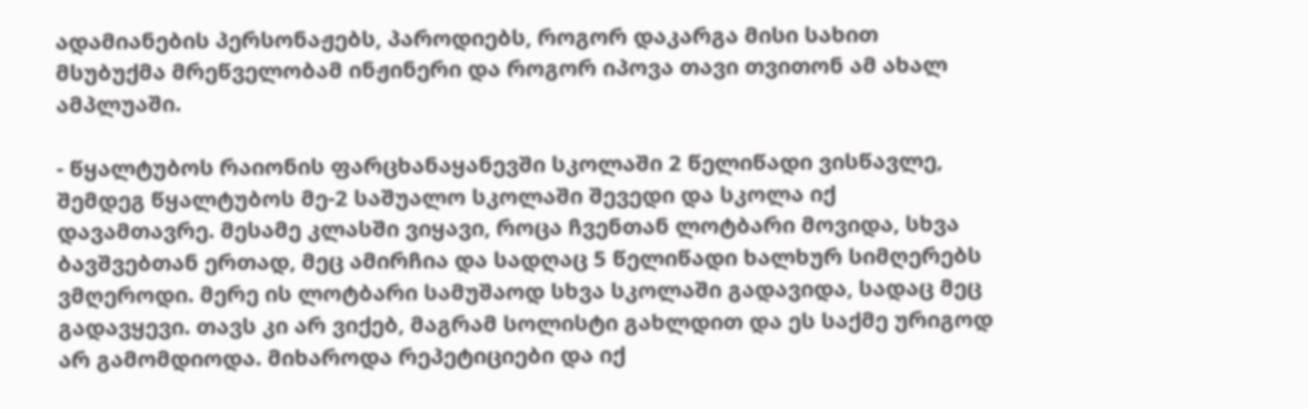ადამიანების პერსონაჟებს, პაროდიებს, როგორ დაკარგა მისი სახით მსუბუქმა მრეწველობამ ინჟინერი და როგორ იპოვა თავი თვითონ ამ ახალ ამპლუაში.

- წყალტუბოს რაიონის ფარცხანაყანევში სკოლაში 2 წელიწადი ვისწავლე, შემდეგ წყალტუბოს მე-2 საშუალო სკოლაში შევედი და სკოლა იქ დავამთავრე. მესამე კლასში ვიყავი, როცა ჩვენთან ლოტბარი მოვიდა, სხვა ბავშვებთან ერთად, მეც ამირჩია და სადღაც 5 წელიწადი ხალხურ სიმღერებს ვმღეროდი. მერე ის ლოტბარი სამუშაოდ სხვა სკოლაში გადავიდა, სადაც მეც გადავყევი. თავს კი არ ვიქებ, მაგრამ სოლისტი გახლდით და ეს საქმე ურიგოდ არ გამომდიოდა. მიხაროდა რეპეტიციები და იქ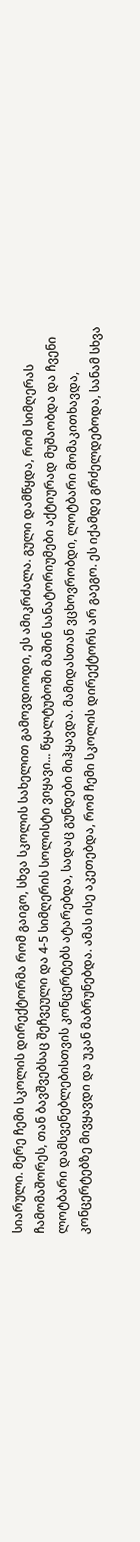სიარული. მერე ჩემი სკოლის დირექტორმა რომ გაიგო, სხვა სკოლის სახელით გამოვდიოდი, ეს ამიკრძალა. გული დამწყდა, რომ სიმღერას ჩამომაშორეს, თან ბავშვებსაც შეჩვეული და 4-5 სიმღერის სოლისტი ვიყავი... წყალტუბოში მაშინ სანატორიუმები აქტიურად მუშაობდა და ჩვენი ლოტბარი დამსვენებლებისთვის კონცერტებს ატარებდა, სადაც გუნდები მიჰყავდა. მამიდასთან ვცხოვრობდი, ლოტბარი მომაკითხავდა, კონცერტებზე მივყავდი და უკან მაბრუნებდა. ამას ისე აკეთებდა, რომ ჩემი სკოლის დირექტორს არ გაეგო. ეს იქამდე გრძელდებოდა, სანამ სხვა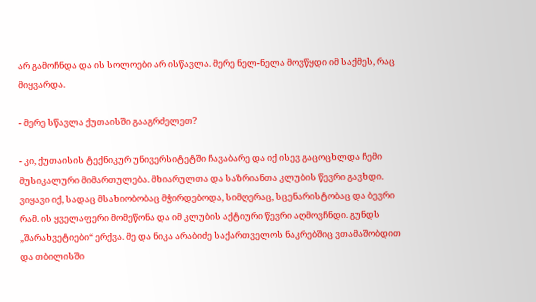არ გამოჩნდა და ის სოლოები არ ისწავლა. მერე ნელ-ნელა მოვწყდი იმ საქმეს, რაც მიყვარდა.

- მერე სწავლა ქუთაისში გააგრძელეთ?

- კი, ქუთაისის ტექნიკურ უნივერსიტეტში ჩავაბარე და იქ ისევ გაცოცხლდა ჩემი მუსიკალური მიმართულება. მხიარულთა და საზრიანთა კლუბის წევრი გავხდი. ვიყავი იქ, სადაც მსახიობობაც მჭირდებოდა, სიმღერაც, სცენარისტობაც და ბევრი რამ. ის ყველაფერი მომეწონა და იმ კლუბის აქტიური წევრი აღმოვჩნდი. გუნდს „შარახვეტიები“ ერქვა. მე და ნიკა არაბიძე საქართველოს ნაკრებშიც ვთამაშობდით და თბილისში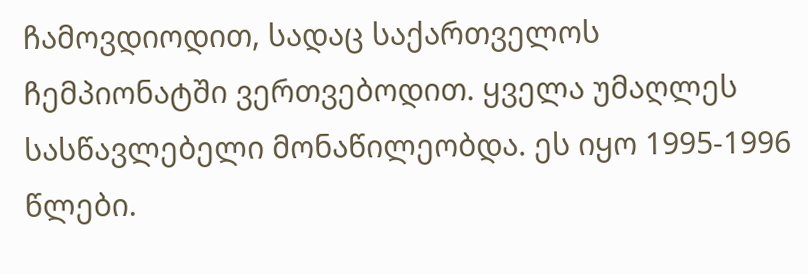ჩამოვდიოდით, სადაც საქართველოს ჩემპიონატში ვერთვებოდით. ყველა უმაღლეს სასწავლებელი მონაწილეობდა. ეს იყო 1995-1996 წლები.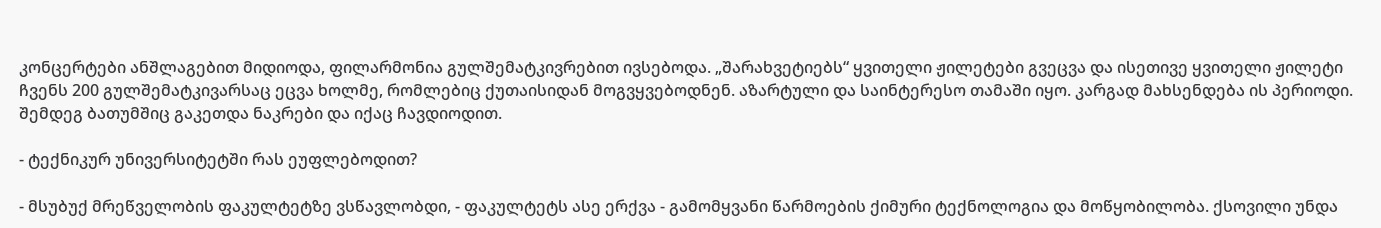კონცერტები ანშლაგებით მიდიოდა, ფილარმონია გულშემატკივრებით ივსებოდა. „შარახვეტიებს“ ყვითელი ჟილეტები გვეცვა და ისეთივე ყვითელი ჟილეტი ჩვენს 200 გულშემატკივარსაც ეცვა ხოლმე, რომლებიც ქუთაისიდან მოგვყვებოდნენ. აზარტული და საინტერესო თამაში იყო. კარგად მახსენდება ის პერიოდი. შემდეგ ბათუმშიც გაკეთდა ნაკრები და იქაც ჩავდიოდით.

- ტექნიკურ უნივერსიტეტში რას ეუფლებოდით?

- მსუბუქ მრეწველობის ფაკულტეტზე ვსწავლობდი, - ფაკულტეტს ასე ერქვა - გამომყვანი წარმოების ქიმური ტექნოლოგია და მოწყობილობა. ქსოვილი უნდა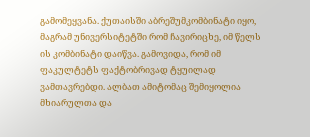გამომეყვანა. ქუთაისში აბრეშუმკომბინატი იყო, მაგრამ უნივერსიტეტში რომ ჩავირიცხე, იმ წელს ის კომბინატი დაიწვა. გამოვიდა, რომ იმ ფაკულტეტს ფაქტობრივად ტყუილად ვამთავრებდი. ალბათ ამიტომაც შემიყოლია მხიარულთა და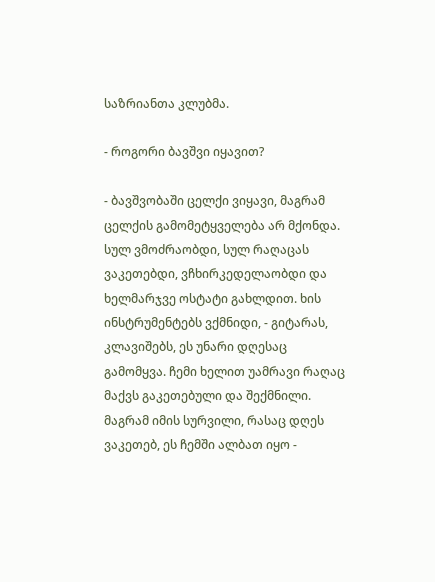საზრიანთა კლუბმა.

- როგორი ბავშვი იყავით?

- ბავშვობაში ცელქი ვიყავი, მაგრამ ცელქის გამომეტყველება არ მქონდა. სულ ვმოძრაობდი, სულ რაღაცას ვაკეთებდი, ვჩხირკედელაობდი და ხელმარჯვე ოსტატი გახლდით. ხის ინსტრუმენტებს ვქმნიდი, - გიტარას, კლავიშებს, ეს უნარი დღესაც გამომყვა. ჩემი ხელით უამრავი რაღაც მაქვს გაკეთებული და შექმნილი. მაგრამ იმის სურვილი, რასაც დღეს ვაკეთებ, ეს ჩემში ალბათ იყო -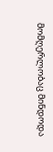მომღერლობაც მინდოდა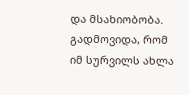და მსახიობობა. გადმოვიდა, რომ იმ სურვილს ახლა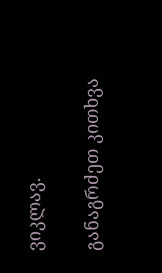ვიკლავ.

განაგრძეთ კითხვა